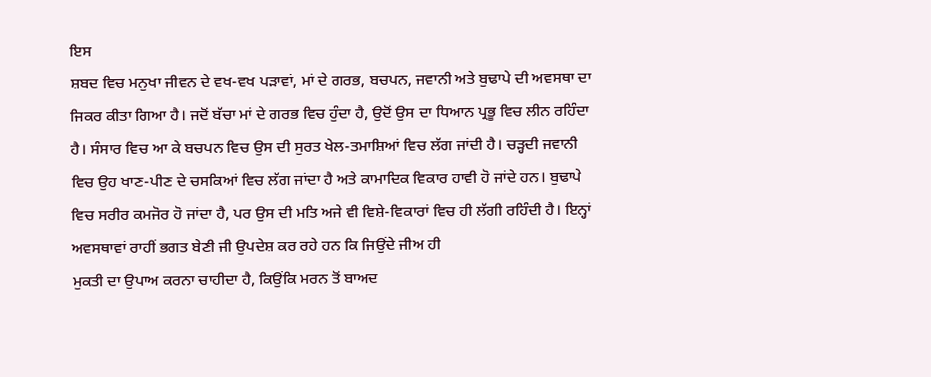ਇਸ
ਸ਼ਬਦ ਵਿਚ ਮਨੁਖਾ ਜੀਵਨ ਦੇ ਵਖ-ਵਖ ਪੜਾਵਾਂ, ਮਾਂ ਦੇ ਗਰਭ, ਬਚਪਨ, ਜਵਾਨੀ ਅਤੇ ਬੁਢਾਪੇ ਦੀ ਅਵਸਥਾ ਦਾ ਜਿਕਰ ਕੀਤਾ ਗਿਆ ਹੈ। ਜਦੋਂ ਬੱਚਾ ਮਾਂ ਦੇ ਗਰਭ ਵਿਚ ਹੁੰਦਾ ਹੈ, ਉਦੋਂ ਉਸ ਦਾ ਧਿਆਨ ਪ੍ਰਭੂ ਵਿਚ ਲੀਨ ਰਹਿੰਦਾ ਹੈ। ਸੰਸਾਰ ਵਿਚ ਆ ਕੇ ਬਚਪਨ ਵਿਚ ਉਸ ਦੀ ਸੁਰਤ ਖੇਲ-ਤਮਾਸ਼ਿਆਂ ਵਿਚ ਲੱਗ ਜਾਂਦੀ ਹੈ। ਚੜ੍ਹਦੀ ਜਵਾਨੀ ਵਿਚ ਉਹ ਖਾਣ-ਪੀਣ ਦੇ ਚਸਕਿਆਂ ਵਿਚ ਲੱਗ ਜਾਂਦਾ ਹੈ ਅਤੇ ਕਾਮਾਦਿਕ ਵਿਕਾਰ ਹਾਵੀ ਹੋ ਜਾਂਦੇ ਹਨ। ਬੁਢਾਪੇ ਵਿਚ ਸਰੀਰ ਕਮਜੋਰ ਹੋ ਜਾਂਦਾ ਹੈ, ਪਰ ਉਸ ਦੀ ਮਤਿ ਅਜੇ ਵੀ ਵਿਸ਼ੇ-ਵਿਕਾਰਾਂ ਵਿਚ ਹੀ ਲੱਗੀ ਰਹਿੰਦੀ ਹੈ। ਇਨ੍ਹਾਂ ਅਵਸਥਾਵਾਂ ਰਾਹੀਂ ਭਗਤ ਬੇਣੀ ਜੀ ਉਪਦੇਸ਼ ਕਰ ਰਹੇ ਹਨ ਕਿ ਜਿਉਂਦੇ ਜੀਅ ਹੀ
ਮੁਕਤੀ ਦਾ ਉਪਾਅ ਕਰਨਾ ਚਾਹੀਦਾ ਹੈ, ਕਿਉਂਕਿ ਮਰਨ ਤੋਂ ਬਾਅਦ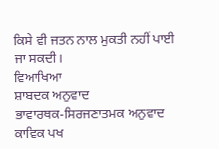ਕਿਸੇ ਵੀ ਜਤਨ ਨਾਲ ਮੁਕਤੀ ਨਹੀਂ ਪਾਈ ਜਾ ਸਕਦੀ।
ਵਿਆਖਿਆ
ਸ਼ਾਬਦਕ ਅਨੁਵਾਦ
ਭਾਵਾਰਥਕ-ਸਿਰਜਣਾਤਮਕ ਅਨੁਵਾਦ
ਕਾਵਿਕ ਪਖ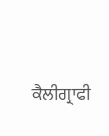ਕੈਲੀਗ੍ਰਾਫੀ